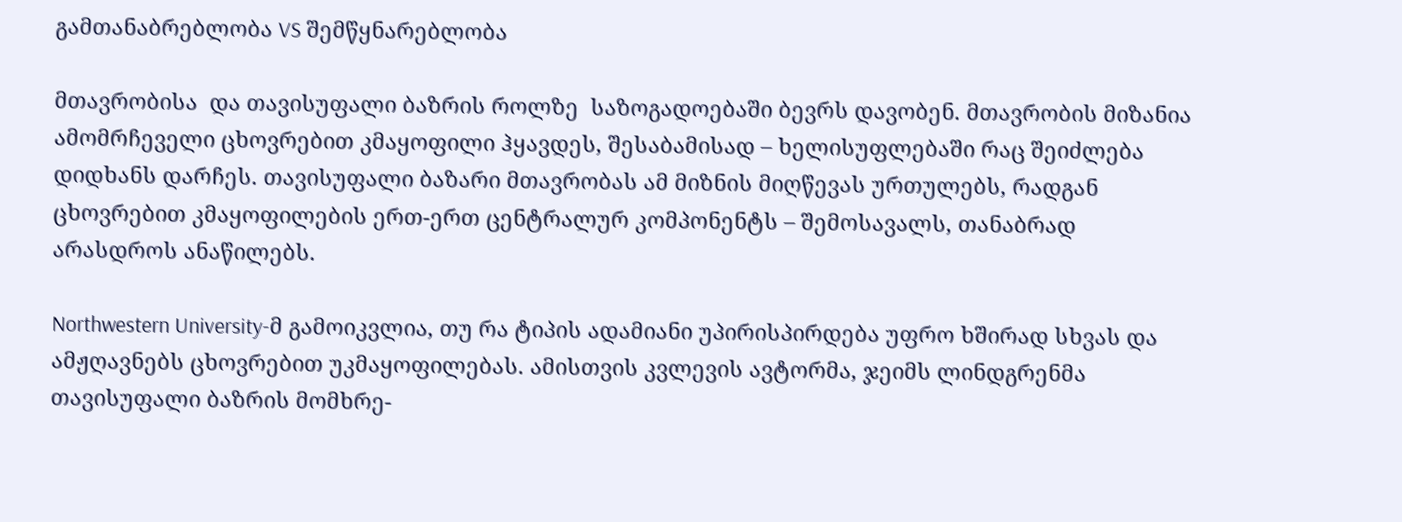გამთანაბრებლობა VS შემწყნარებლობა

მთავრობისა  და თავისუფალი ბაზრის როლზე  საზოგადოებაში ბევრს დავობენ. მთავრობის მიზანია ამომრჩეველი ცხოვრებით კმაყოფილი ჰყავდეს, შესაბამისად – ხელისუფლებაში რაც შეიძლება დიდხანს დარჩეს. თავისუფალი ბაზარი მთავრობას ამ მიზნის მიღწევას ურთულებს, რადგან ცხოვრებით კმაყოფილების ერთ-ერთ ცენტრალურ კომპონენტს – შემოსავალს, თანაბრად არასდროს ანაწილებს.

Northwestern University-მ გამოიკვლია, თუ რა ტიპის ადამიანი უპირისპირდება უფრო ხშირად სხვას და ამჟღავნებს ცხოვრებით უკმაყოფილებას. ამისთვის კვლევის ავტორმა, ჯეიმს ლინდგრენმა თავისუფალი ბაზრის მომხრე-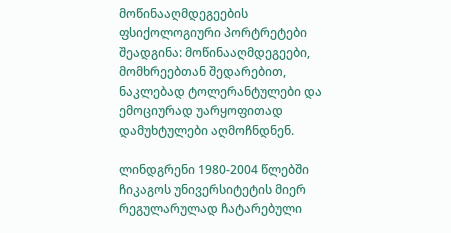მოწინააღმდეგეების ფსიქოლოგიური პორტრეტები შეადგინა: მოწინააღმდეგეები, მომხრეებთან შედარებით, ნაკლებად ტოლერანტულები და ემოციურად უარყოფითად დამუხტულები აღმოჩნდნენ.

ლინდგრენი 1980-2004 წლებში ჩიკაგოს უნივერსიტეტის მიერ რეგულარულად ჩატარებული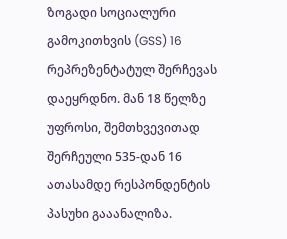ზოგადი სოციალური გამოკითხვის (GSS) 16 რეპრეზენტატულ შერჩევას დაეყრდნო. მან 18 წელზე უფროსი, შემთხვევითად შერჩეული 535-დან 16 ათასამდე რესპონდენტის პასუხი გააანალიზა.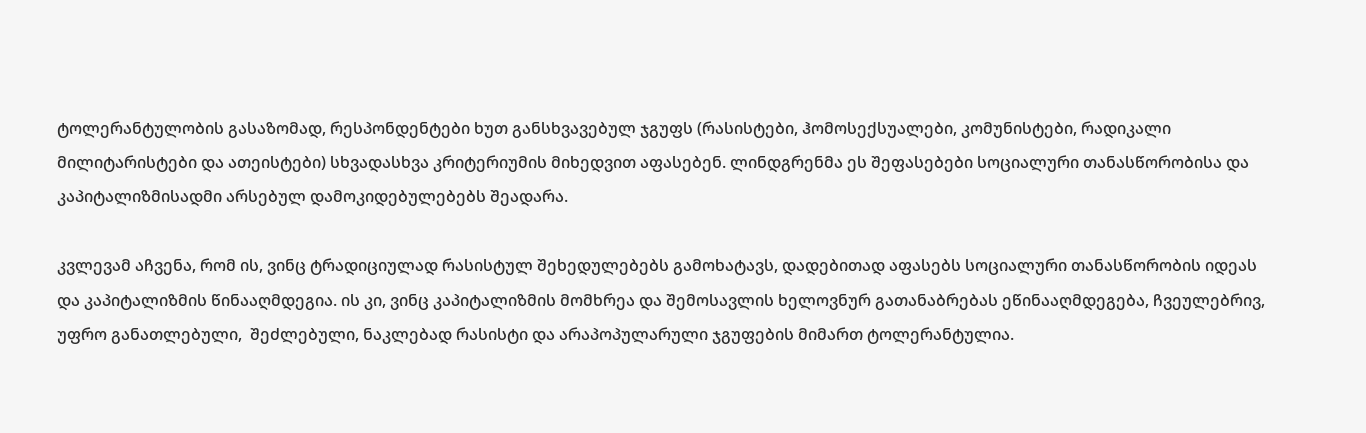ტოლერანტულობის გასაზომად, რესპონდენტები ხუთ განსხვავებულ ჯგუფს (რასისტები, ჰომოსექსუალები, კომუნისტები, რადიკალი მილიტარისტები და ათეისტები) სხვადასხვა კრიტერიუმის მიხედვით აფასებენ. ლინდგრენმა ეს შეფასებები სოციალური თანასწორობისა და კაპიტალიზმისადმი არსებულ დამოკიდებულებებს შეადარა.

კვლევამ აჩვენა, რომ ის, ვინც ტრადიციულად რასისტულ შეხედულებებს გამოხატავს, დადებითად აფასებს სოციალური თანასწორობის იდეას და კაპიტალიზმის წინააღმდეგია. ის კი, ვინც კაპიტალიზმის მომხრეა და შემოსავლის ხელოვნურ გათანაბრებას ეწინააღმდეგება, ჩვეულებრივ, უფრო განათლებული,  შეძლებული, ნაკლებად რასისტი და არაპოპულარული ჯგუფების მიმართ ტოლერანტულია.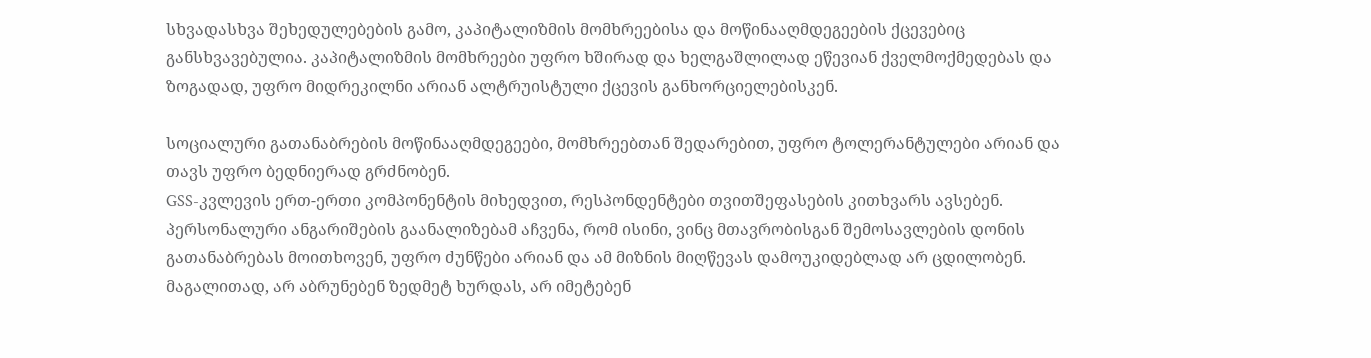სხვადასხვა შეხედულებების გამო, კაპიტალიზმის მომხრეებისა და მოწინააღმდეგეების ქცევებიც განსხვავებულია. კაპიტალიზმის მომხრეები უფრო ხშირად და ხელგაშლილად ეწევიან ქველმოქმედებას და ზოგადად, უფრო მიდრეკილნი არიან ალტრუისტული ქცევის განხორციელებისკენ.

სოციალური გათანაბრების მოწინააღმდეგეები, მომხრეებთან შედარებით, უფრო ტოლერანტულები არიან და თავს უფრო ბედნიერად გრძნობენ.
GSS-კვლევის ერთ-ერთი კომპონენტის მიხედვით, რესპონდენტები თვითშეფასების კითხვარს ავსებენ. პერსონალური ანგარიშების გაანალიზებამ აჩვენა, რომ ისინი, ვინც მთავრობისგან შემოსავლების დონის გათანაბრებას მოითხოვენ, უფრო ძუნწები არიან და ამ მიზნის მიღწევას დამოუკიდებლად არ ცდილობენ. მაგალითად, არ აბრუნებენ ზედმეტ ხურდას, არ იმეტებენ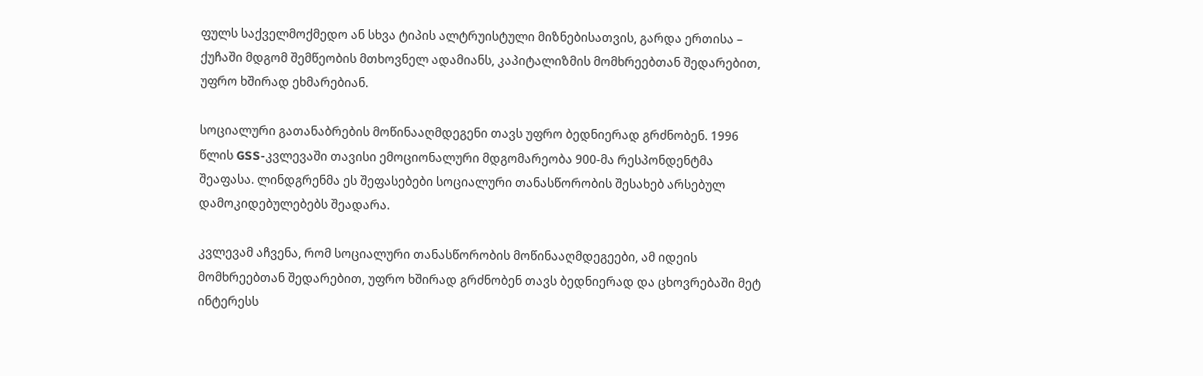ფულს საქველმოქმედო ან სხვა ტიპის ალტრუისტული მიზნებისათვის, გარდა ერთისა – ქუჩაში მდგომ შემწეობის მთხოვნელ ადამიანს, კაპიტალიზმის მომხრეებთან შედარებით, უფრო ხშირად ეხმარებიან.

სოციალური გათანაბრების მოწინააღმდეგენი თავს უფრო ბედნიერად გრძნობენ. 1996 წლის GSS-კვლევაში თავისი ემოციონალური მდგომარეობა 900-მა რესპონდენტმა შეაფასა. ლინდგრენმა ეს შეფასებები სოციალური თანასწორობის შესახებ არსებულ დამოკიდებულებებს შეადარა.

კვლევამ აჩვენა, რომ სოციალური თანასწორობის მოწინააღმდეგეები, ამ იდეის  მომხრეებთან შედარებით, უფრო ხშირად გრძნობენ თავს ბედნიერად და ცხოვრებაში მეტ ინტერესს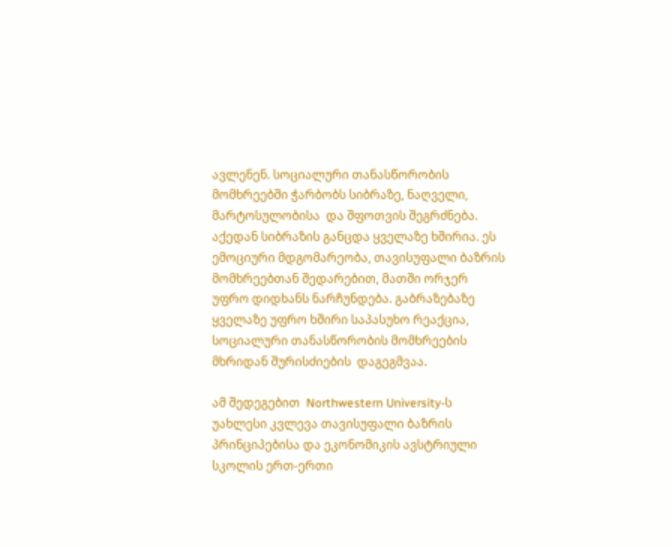ავლენენ. სოციალური თანასწორობის მომხრეებში ჭარბობს სიბრაზე, ნაღველი, მარტოსულობისა  და შფოთვის შეგრძნება. აქედან სიბრაზის განცდა ყველაზე ხშირია. ეს ემოციური მდგომარეობა, თავისუფალი ბაზრის მომხრეებთან შედარებით, მათში ორჯერ უფრო დიდხანს ნარჩუნდება. გაბრაზებაზე ყველაზე უფრო ხშირი საპასუხო რეაქცია, სოციალური თანასწორობის მომხრეების მხრიდან შურისძიების  დაგეგმვაა.

ამ შედეგებით  Northwestern University-ს უახლესი კვლევა თავისუფალი ბაზრის პრინციპებისა და ეკონომიკის ავსტრიული სკოლის ერთ-ერთი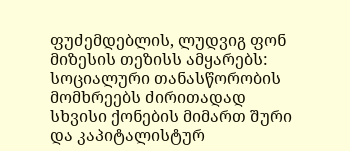ფუძემდებლის, ლუდვიგ ფონ მიზესის თეზისს ამყარებს: სოციალური თანასწორობის მომხრეებს ძირითადად სხვისი ქონების მიმართ შური და კაპიტალისტურ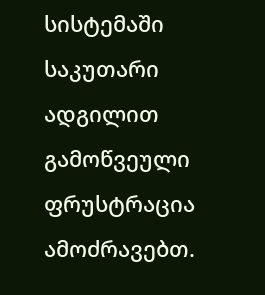სისტემაში საკუთარი ადგილით გამოწვეული ფრუსტრაცია ამოძრავებთ.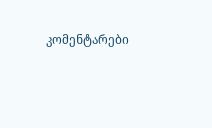კომენტარები